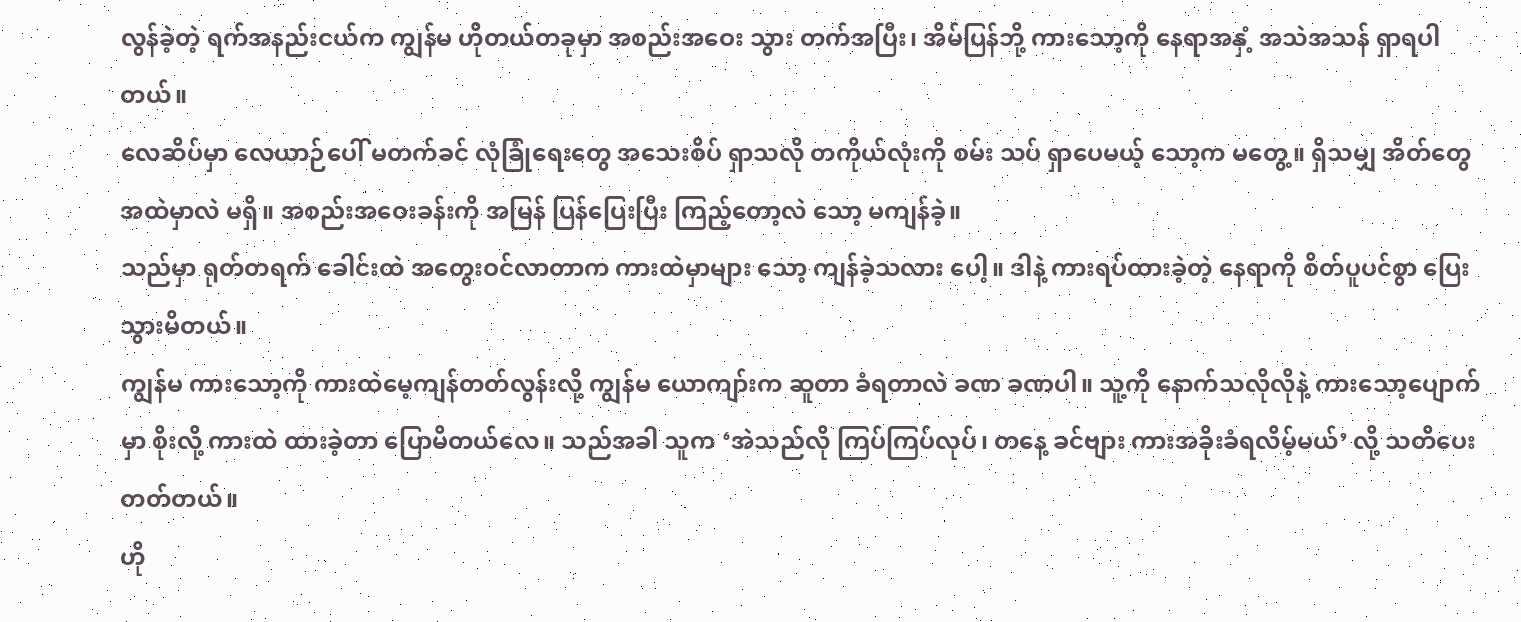လွန်ခဲ့တဲ့ ရက်အနည်းငယ်က ကျွန်မ ဟိုတယ်တခုမှာ အစည်းအဝေး သွား တက်အပြီး၊ အိမ်ပြန်ဘို့ ကားသော့ကို နေရာအနှံ့ အသဲအသန် ရှာရပါတယ်။
လေဆိပ်မှာ လေယာဉ်ပေါ် မတက်ခင် လုံခြုံရေးတွေ အသေးစိပ် ရှာသလို တကိုယ်လုံးကို စမ်း သပ် ရှာပေမယ့် သော့က မတွေ့။ ရှိသမျှ အိတ်တွေ အထဲမှာလဲ မရှိ။ အစည်းအဝေးခန်းကို အမြန် ပြန်ပြေးပြီး ကြည့်တော့လဲ သော့ မကျန်ခဲ့။
သည်မှာ ရုတ်တရက် ခေါင်းထဲ အတွေးဝင်လာတာက ကားထဲမှာများ သော့ ကျန်ခဲ့သလား ပေါ့။ ဒါနဲ့ ကားရပ်ထားခဲ့တဲ့ နေရာကို စိတ်ပူပင်စွာ ပြေးသွားမိတယ်။
ကျွန်မ ကားသော့ကို ကားထဲမေ့ကျန်တတ်လွန်းလို့ ကျွန်မ ယောကျာ်းက ဆူတာ ခံရတာလဲ ခဏ ခဏပါ။ သူ့ကို နောက်သလိုလိုနဲ့ ကားသော့ပျောက်မှာ စိုးလို့ ကားထဲ ထားခဲ့တာ ပြောမိတယ်လေ။ သည်အခါ သူက ‘အဲသည်လို ကြပ်ကြပ်လုပ်၊ တနေ့ ခင်ဗျား ကားအခိုးခံရလိမ့်မယ်’ လို့ သတိပေးတတ်တယ်။
ဟို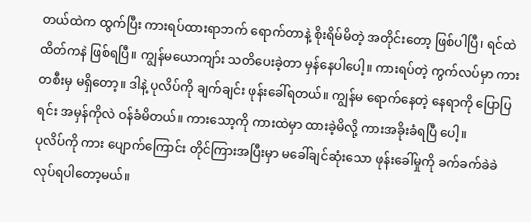တယ်ထဲက ထွက်ပြီး ကားရပ်ထားရာဘက် ရောက်တာနဲ့ စိုးရိမ်မိတဲ့ အတိုင်းတော့ ဖြစ်ပါပြီ၊ ရင်ထဲ ထိတ်ကနဲ ဖြစ်ရပြီ။ ကျွန်မယောကျာ်း သတိပေးခဲ့တာ မှန်နေပါပေါ့။ ကားရပ်တဲ့ ကွက်လပ်မှာ ကားတစီးမှ မရှိတော့။ ဒါနဲ့ ပုလိပ်ကို ချက်ချင်း ဖုန်းခေါ်ရတယ်။ ကျွန်မ ရောက်နေတဲ့ နေရာကို ပြောပြရင်း အမှန်ကိုလဲ ဝန်ခံမိတယ်။ ကားသော့ကို ကားထဲမှာ ထားခဲ့မိလို့ ကားအခိုးခံရပြီ ပေါ့။
ပုလိပ်ကို ကား ပျောက်ကြောင်း တိုင်ကြားအပြီးမှာ မခေါ်ချင်ဆုံးသော ဖုန်းခေါ်မှုကို ခက်ခက်ခဲခဲ လုပ်ရပါတော့မယ်။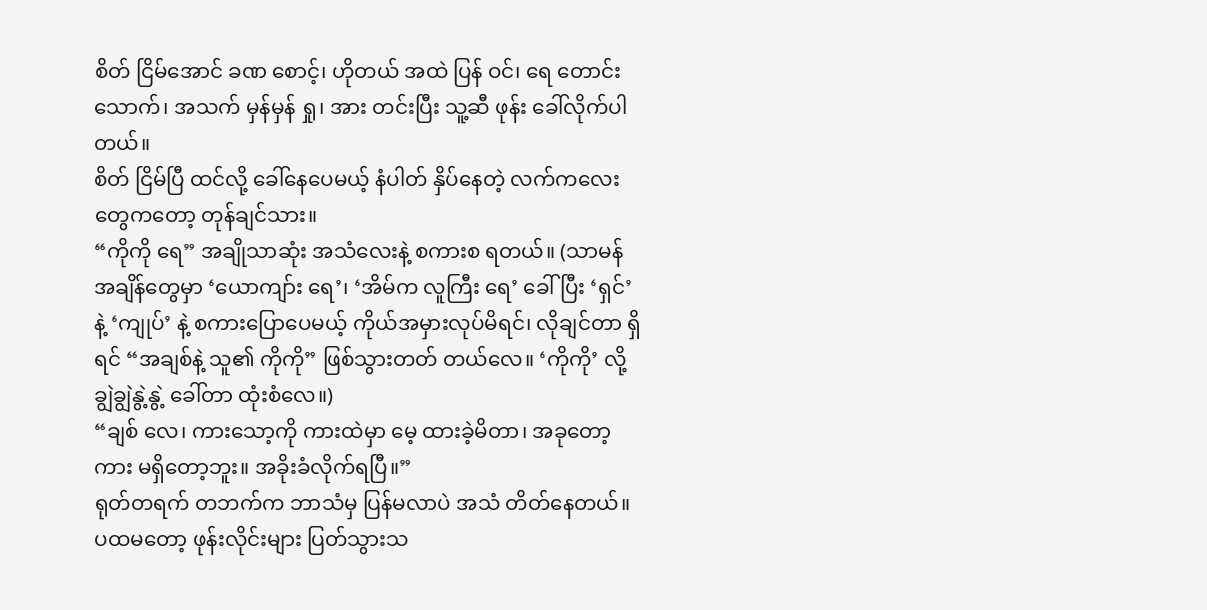စိတ် ငြိမ်အောင် ခဏ စောင့်၊ ဟိုတယ် အထဲ ပြန် ဝင်၊ ရေ တောင်း သောက်၊ အသက် မှန်မှန် ရှု၊ အား တင်းပြီး သူ့ဆီ ဖုန်း ခေါ်လိုက်ပါတယ်။
စိတ် ငြိမ်ပြီ ထင်လို့ ခေါ်နေပေမယ့် နံပါတ် နှိပ်နေတဲ့ လက်ကလေးတွေကတော့ တုန်ချင်သား။
“ကိုကို ရေ” အချိုသာဆုံး အသံလေးနဲ့ စကားစ ရတယ်။ (သာမန်အချိန်တွေမှာ ‘ယောကျာ်း ရေ’၊ ‘အိမ်က လူကြီး ရေ’ ခေါ်ပြီး ‘ရှင်’ နဲ့ ‘ကျုပ်’ နဲ့ စကားပြောပေမယ့် ကိုယ်အမှားလုပ်မိရင်၊ လိုချင်တာ ရှိရင် “အချစ်နဲ့ သူ၏ ကိုကို” ဖြစ်သွားတတ် တယ်လေ။ ‘ကိုကို’ လို့ ချွဲချွဲနွဲ့နွဲ့ ခေါ်တာ ထုံးစံလေ။)
“ချစ် လေ၊ ကားသော့ကို ကားထဲမှာ မေ့ ထားခဲ့မိတာ၊ အခုတော့ ကား မရှိတော့ဘူး။ အခိုးခံလိုက်ရပြီ။”
ရုတ်တရက် တဘက်က ဘာသံမှ ပြန်မလာပဲ အသံ တိတ်နေတယ်။ ပထမတော့ ဖုန်းလိုင်းများ ပြတ်သွားသ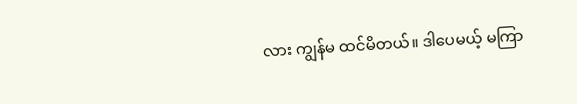လား ကျွန်မ ထင်မိတယ်။ ဒါပေမယ့် မကြာ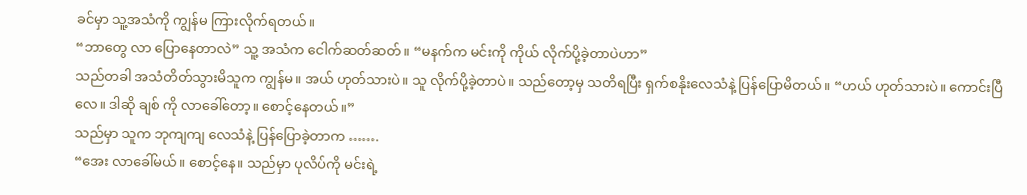ခင်မှာ သူ့အသံကို ကျွန်မ ကြားလိုက်ရတယ်။
“ဘာတွေ လာ ပြောနေတာလဲ” သူ့ အသံက ငေါက်ဆတ်ဆတ်။ “မနက်က မင်းကို ကိုယ် လိုက်ပို့ခဲ့တာပဲဟာ”
သည်တခါ အသံတိတ်သွားမိသူက ကျွန်မ။ အယ် ဟုတ်သားပဲ။ သူ လိုက်ပို့ခဲ့တာပဲ။ သည်တော့မှ သတိရပြီး ရှက်စနိုးလေသံနဲ့ ပြန်ပြောမိတယ်။ “ဟယ် ဟုတ်သားပဲ။ ကောင်းပြီလေ။ ဒါဆို ချစ် ကို လာခေါ်တော့။ စောင့်နေတယ်။”
သည်မှာ သူက ဘုကျကျ လေသံနဲ့ ပြန်ပြောခဲ့တာက …….
“အေး လာခေါ်မယ်။ စောင့်နေ။ သည်မှာ ပုလိပ်ကို မင်းရဲ့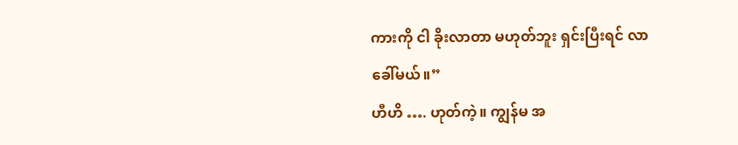ကားကို ငါ ခိုးလာတာ မဟုတ်ဘူး ရှင်းပြီးရင် လာခေါ်မယ်။”
ဟီဟိ …. ဟုတ်ကဲ့။ ကျွန်မ အ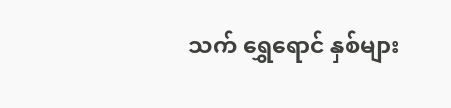သက် ရွှေရောင် နှစ်များ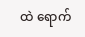ထဲ ရောက်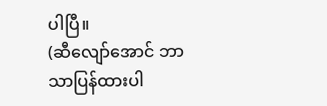ပါပြီ။
(ဆီလျော်အောင် ဘာသာပြန်ထားပါ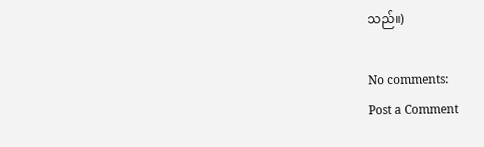သည်။)

No comments:
Post a Comment